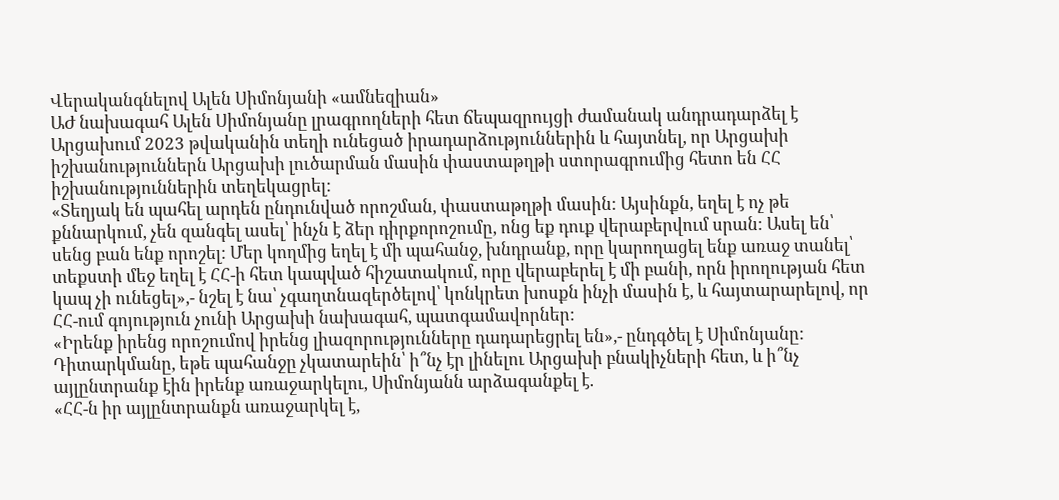Վերականգնելով Ալեն Սիմոնյանի «ամնեզիան»
ԱԺ նախագահ Ալեն Սիմոնյանը լրագրողների հետ ճեպազրույցի ժամանակ անդրադարձել է Արցախում 2023 թվականին տեղի ունեցած իրադարձություններին և հայտնել, որ Արցախի իշխանություններն Արցախի լուծարման մասին փաստաթղթի ստորագրումից հետո են ՀՀ իշխանություններին տեղեկացրել:
«Տեղյակ են պահել արդեն ընդունված որոշման, փաստաթղթի մասին: Այսինքն, եղել է ոչ թե քննարկում, չեն զանգել ասել՝ ինչն է ձեր դիրքորոշումը, ոնց եք դուք վերաբերվում սրան: Ասել են՝ սենց բան ենք որոշել: Մեր կողմից եղել է մի պահանջ, խնդրանք, որը կարողացել ենք առաջ տանել՝ տեքստի մեջ եղել է ՀՀ-ի հետ կապված հիշատակում, որը վերաբերել է մի բանի, որն իրողության հետ կապ չի ունեցել»,- նշել է նա՝ չգաղտնազերծելով՝ կոնկրետ խոսքն ինչի մասին է, և հայտարարելով, որ ՀՀ-ում գոյություն չունի Արցախի նախագահ, պատգամավորներ:
«Իրենք իրենց որոշումով իրենց լիազորությունները դադարեցրել են»,- ընդգծել է Սիմոնյանը:
Դիտարկմանը, եթե պահանջը չկատարեին՝ ի՞նչ էր լինելու Արցախի բնակիչների հետ, և ի՞նչ այլընտրանք էին իրենք առաջարկելու, Սիմոնյանն արձագանքել է.
«ՀՀ-ն իր այլընտրանքն առաջարկել է,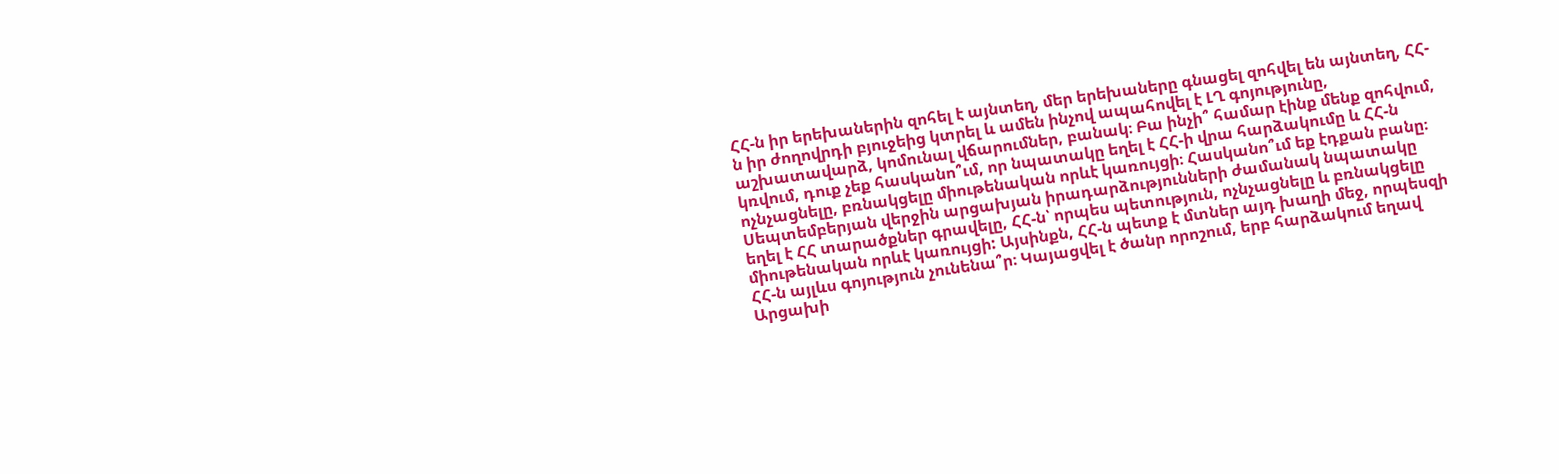ՀՀ-ն իր երեխաներին զոհել է այնտեղ, մեր երեխաները գնացել զոհվել են այնտեղ, ՀՀ-ն իր ժողովրդի բյուջեից կտրել և ամեն ինչով ապահովել է ԼՂ գոյությունը, աշխատավարձ, կոմունալ վճարումներ, բանակ։ Բա ինչի՞ համար էինք մենք զոհվում, կռվում, դուք չեք հասկանո՞ւմ, որ նպատակը եղել է ՀՀ-ի վրա հարձակումը և ՀՀ-ն ոչնչացնելը, բռնակցելը միութենական որևէ կառույցի։ Հասկանո՞ւմ եք էդքան բանը։ Սեպտեմբերյան վերջին արցախյան իրադարձությունների ժամանակ նպատակը եղել է ՀՀ տարածքներ գրավելը, ՀՀ-ն՝ որպես պետություն, ոչնչացնելը և բռնակցելը միութենական որևէ կառույցի: Այսինքն, ՀՀ-ն պետք է մտներ այդ խաղի մեջ, որպեսզի ՀՀ-ն այլևս գոյություն չունենա՞ր։ Կայացվել է ծանր որոշում, երբ հարձակում եղավ Արցախի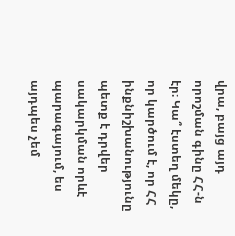վրա, բայց այդ որոշման գինը ՀՀ-ն էր։ Կա՞ էստեղ մեկը, որ կարծում է, որ ՀՀ ինքնիշխանությունը պետք է դրվեր սակարկման որևէ պարագայում, ես այդպես չեմ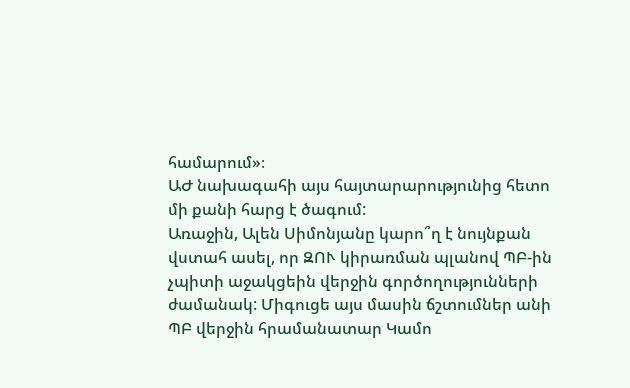համարում»։
ԱԺ նախագահի այս հայտարարությունից հետո մի քանի հարց է ծագում:
Առաջին, Ալեն Սիմոնյանը կարո՞ղ է նույնքան վստահ ասել, որ ԶՈՒ կիրառման պլանով ՊԲ-ին չպիտի աջակցեին վերջին գործողությունների ժամանակ: Միգուցե այս մասին ճշտումներ անի ՊԲ վերջին հրամանատար Կամո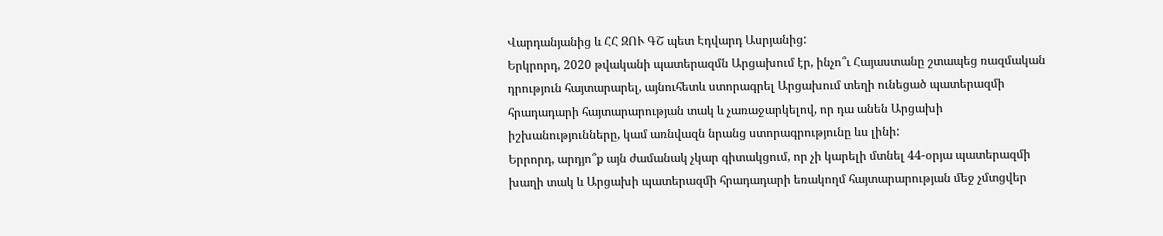Վարդանյանից և ՀՀ ԶՈՒ ԳՇ պետ Էդվարդ Ասրյանից:
Երկրորդ, 2020 թվականի պատերազմն Արցախում էր, ինչո՞ւ Հայաստանը շտապեց ռազմական դրություն հայտարարել, այնուհետև ստորագրել Արցախում տեղի ունեցած պատերազմի հրադադարի հայտարարության տակ և չառաջարկելով, որ դա անեն Արցախի իշխանությունները, կամ առնվազն նրանց ստորագրությունը ևս լինի:
Երրորդ, արդյո՞ք այն ժամանակ չկար գիտակցում, որ չի կարելի մտնել 44-օրյա պատերազմի խաղի տակ և Արցախի պատերազմի հրադադարի եռակողմ հայտարարության մեջ չմտցվեր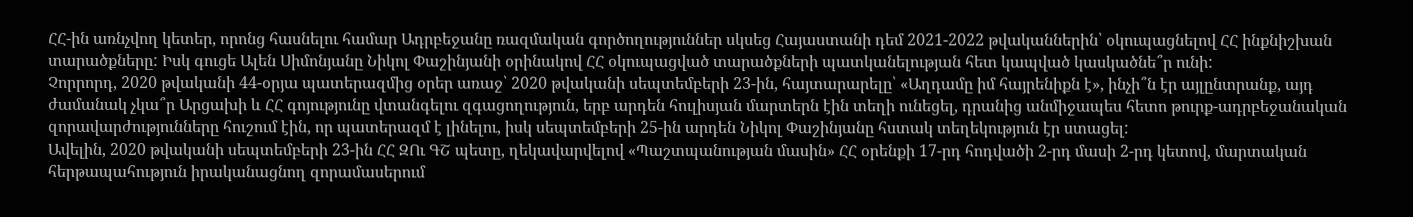ՀՀ-ին առնչվող կետեր, որոնց հասնելու համար Ադրբեջանը ռազմական գործողություններ սկսեց Հայաստանի դեմ 2021-2022 թվականներին՝ օկուպացնելով ՀՀ ինքնիշխան տարածքները: Իսկ գուցե Ալեն Սիմոնյանը Նիկոլ Փաշինյանի օրինակով ՀՀ օկուպացված տարածքների պատկանելության հետ կապված կասկածնե՞ր ունի:
Չորրորդ, 2020 թվականի 44-օրյա պատերազմից օրեր առաջ՝ 2020 թվականի սեպտեմբերի 23-ին, հայտարարելը՝ «Աղդամը իմ հայրենիքն է», ինչի՞ն էր այլընտրանք, այդ ժամանակ չկա՞ր Արցախի և ՀՀ գոյությունը վտանգելու զգացողություն, երբ արդեն հուլիսյան մարտերն էին տեղի ունեցել, դրանից անմիջապես հետո թուրք-ադրբեջանական զորավարժությունները հուշում էին, որ պատերազմ է լինելու, իսկ սեպտեմբերի 25-ին արդեն Նիկոլ Փաշինյանը հստակ տեղեկություն էր ստացել:
Ավելին, 2020 թվականի սեպտեմբերի 23-ին ՀՀ ԶՈւ ԳՇ պետը, ղեկավարվելով «Պաշտպանության մասին» ՀՀ օրենքի 17-րդ հոդվածի 2-րդ մասի 2-րդ կետով, մարտական հերթապահություն իրականացնող զորամասերում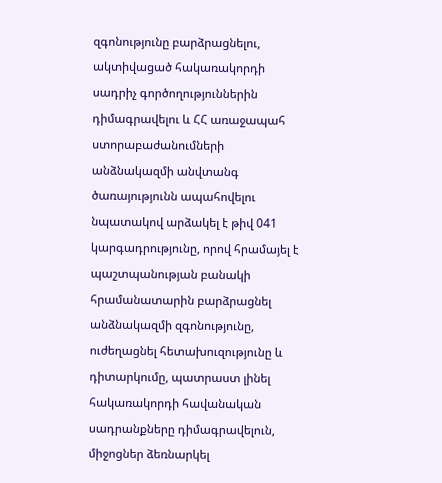զգոնությունը բարձրացնելու, ակտիվացած հակառակորդի սադրիչ գործողություններին դիմագրավելու և ՀՀ առաջապահ ստորաբաժանումների անձնակազմի անվտանգ ծառայությունն ապահովելու նպատակով արձակել է թիվ 041 կարգադրությունը, որով հրամայել է պաշտպանության բանակի հրամանատարին բարձրացնել անձնակազմի զգոնությունը, ուժեղացնել հետախուզությունը և դիտարկումը, պատրաստ լինել հակառակորդի հավանական սադրանքները դիմագրավելուն, միջոցներ ձեռնարկել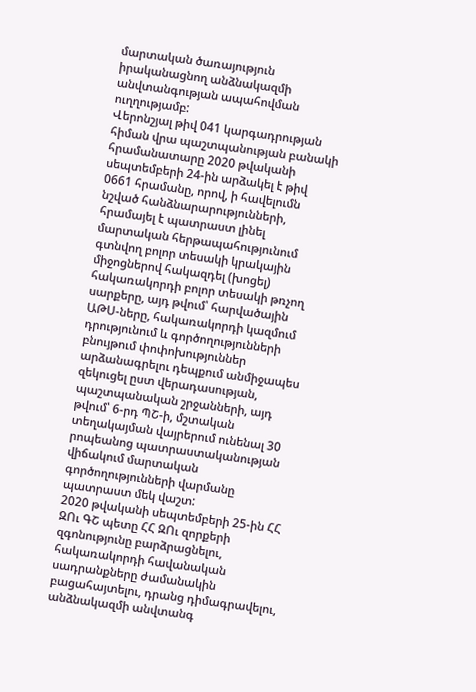մարտական ծառայություն իրականացնող անձնակազմի անվտանգության ապահովման ուղղությամբ:
Վերոնշյալ թիվ 041 կարգադրության հիման վրա պաշտպանության բանակի հրամանատարը 2020 թվականի սեպտեմբերի 24-ին արձակել է թիվ 0661 հրամանը, որով, ի հավելումն նշված հանձնարարությունների, հրամայել է պատրաստ լինել մարտական հերթապահությունում գտնվող բոլոր տեսակի կրակային միջոցներով հակազդել (խոցել) հակառակորդի բոլոր տեսակի թռչող սարքերը, այդ թվում՝ հարվածային ԱԹՍ-ները, հակառակորդի կազմում դրությունում և գործողությունների բնույթում փոփոխություններ արձանագրելու դեպքում անմիջապես զեկուցել ըստ վերադասության, պաշտպանական շրջանների, այդ թվում՝ 6-րդ ՊՇ-ի, մշտական տեղակայման վայրերում ունենալ 30 րոպեանոց պատրաստականության վիճակում մարտական գործողությունների վարմանը պատրաստ մեկ վաշտ:
2020 թվականի սեպտեմբերի 25-ին ՀՀ ԶՈւ ԳՇ պետը ՀՀ ԶՈւ զորքերի զգոնությունը բարձրացնելու, հակառակորդի հավանական սադրանքները ժամանակին բացահայտելու, դրանց դիմագրավելու, անձնակազմի անվտանգ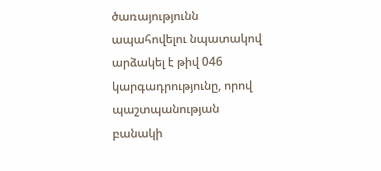ծառայությունն ապահովելու նպատակով արձակել է թիվ 046 կարգադրությունը, որով պաշտպանության բանակի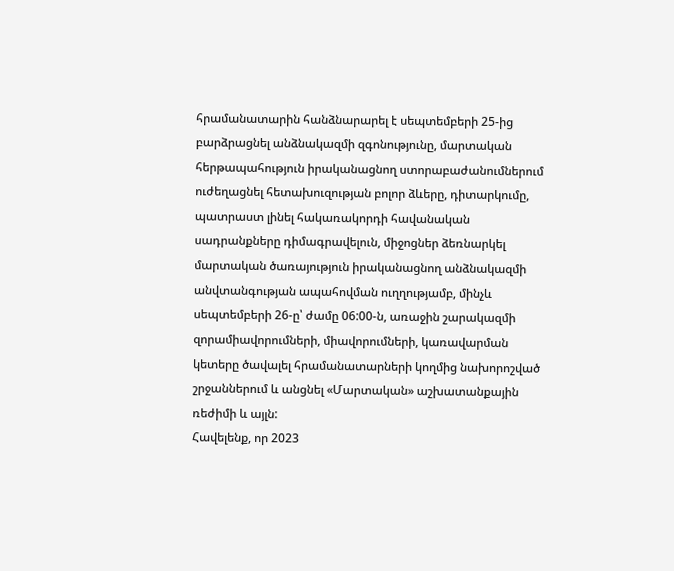հրամանատարին հանձնարարել է սեպտեմբերի 25-ից բարձրացնել անձնակազմի զգոնությունը, մարտական հերթապահություն իրականացնող ստորաբաժանումներում ուժեղացնել հետախուզության բոլոր ձևերը, դիտարկումը, պատրաստ լինել հակառակորդի հավանական սադրանքները դիմագրավելուն, միջոցներ ձեռնարկել մարտական ծառայություն իրականացնող անձնակազմի անվտանգության ապահովման ուղղությամբ, մինչև սեպտեմբերի 26-ը՝ ժամը 06:00-ն, առաջին շարակազմի զորամիավորումների, միավորումների, կառավարման կետերը ծավալել հրամանատարների կողմից նախորոշված շրջաններում և անցնել «Մարտական» աշխատանքային ռեժիմի և այլն:
Հավելենք, որ 2023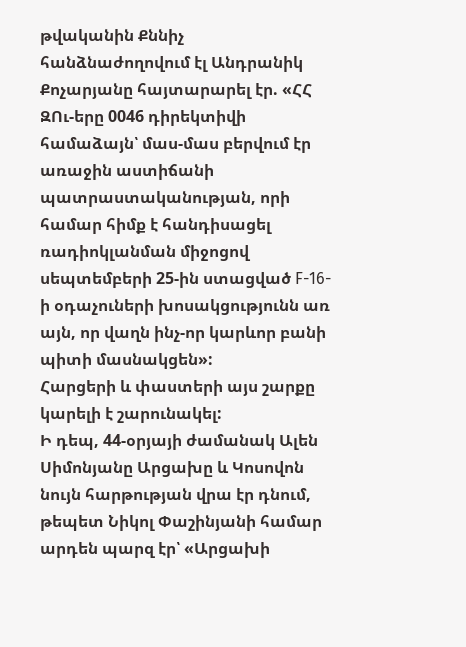թվականին Քննիչ հանձնաժողովում էլ Անդրանիկ Քոչարյանը հայտարարել էր. «ՀՀ ԶՈւ-երը 0046 դիրեկտիվի համաձայն՝ մաս-մաս բերվում էր առաջին աստիճանի պատրաստականության, որի համար հիմք է հանդիսացել ռադիոկլանման միջոցով սեպտեմբերի 25-ին ստացված F-16-ի օդաչուների խոսակցությունն առ այն, որ վաղն ինչ-որ կարևոր բանի պիտի մասնակցեն»:
Հարցերի և փաստերի այս շարքը կարելի է շարունակել:
Ի դեպ, 44-օրյայի ժամանակ Ալեն Սիմոնյանը Արցախը և Կոսովոն նույն հարթության վրա էր դնում, թեպետ Նիկոլ Փաշինյանի համար արդեն պարզ էր՝ «Արցախի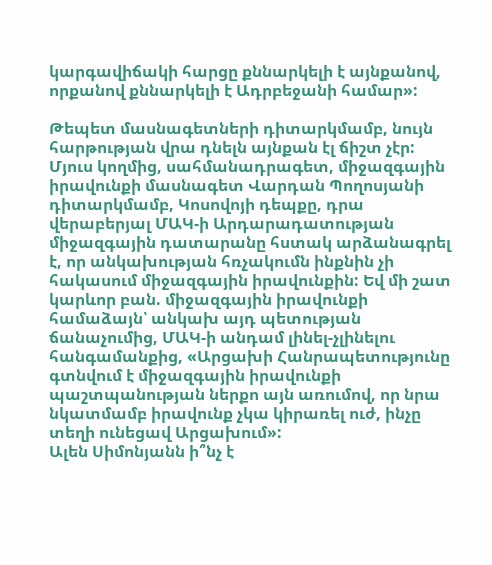կարգավիճակի հարցը քննարկելի է այնքանով, որքանով քննարկելի է Ադրբեջանի համար»:

Թեպետ մասնագետների դիտարկմամբ, նույն հարթության վրա դնելն այնքան էլ ճիշտ չէր: Մյուս կողմից, սահմանադրագետ, միջազգային իրավունքի մասնագետ Վարդան Պողոսյանի դիտարկմամբ, Կոսովոյի դեպքը, դրա վերաբերյալ ՄԱԿ-ի Արդարադատության միջազգային դատարանը հստակ արձանագրել է, որ անկախության հռչակումն ինքնին չի հակասում միջազգային իրավունքին: Եվ մի շատ կարևոր բան. միջազգային իրավունքի համաձայն՝ անկախ այդ պետության ճանաչումից, ՄԱԿ-ի անդամ լինել-չլինելու հանգամանքից, «Արցախի Հանրապետությունը գտնվում է միջազգային իրավունքի պաշտպանության ներքո այն առումով, որ նրա նկատմամբ իրավունք չկա կիրառել ուժ, ինչը տեղի ունեցավ Արցախում»:
Ալեն Սիմոնյանն ի՞նչ է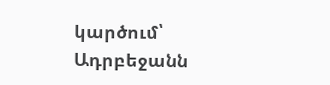կարծում՝ Ադրբեջանն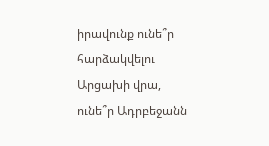իրավունք ունե՞ր հարձակվելու Արցախի վրա, ունե՞ր Ադրբեջանն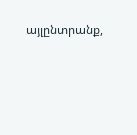այլընտրանք,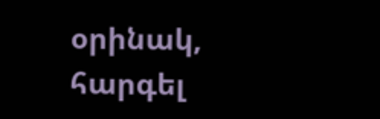օրինակ, հարգել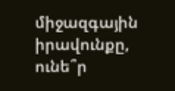միջազգային իրավունքը, ունե՞ր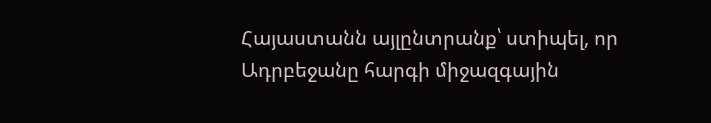Հայաստանն այլընտրանք՝ ստիպել, որ Ադրբեջանը հարգի միջազգային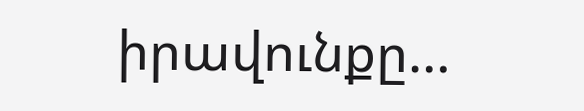իրավունքը…